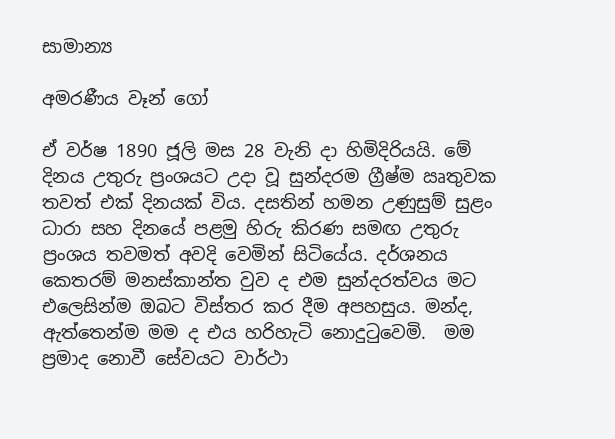සාමාන්‍ය

අමරණීය වෑන් ගෝ

ඒ වර්ෂ 1890 ජූලි මස 28 වැනි දා හිමිදිරියයි. මේ දිනය උතුරු ප්‍රංශයට උදා වූ සුන්දරම ග්‍රීෂ්ම ඍතුවක තවත් එක් දිනයක් විය. දසතින් හමන උණුසුම් සුළං ධාරා සහ දිනයේ පළමු හිරු කිරණ සමඟ උතුරු ප්‍රංශය තවමත් අවදි වෙමින් සිටියේය. දර්ශනය කෙතරම් මනස්කාන්ත වුව ද එම සුන්දරත්වය මට එලෙසින්ම ඔබට විස්තර කර දීම අපහසුය. මන්ද, ඇත්තෙන්ම මම ද එය හරිහැටි නොදුටුවෙමි.  මම ප්‍රමාද නොවී සේවයට වාර්ථා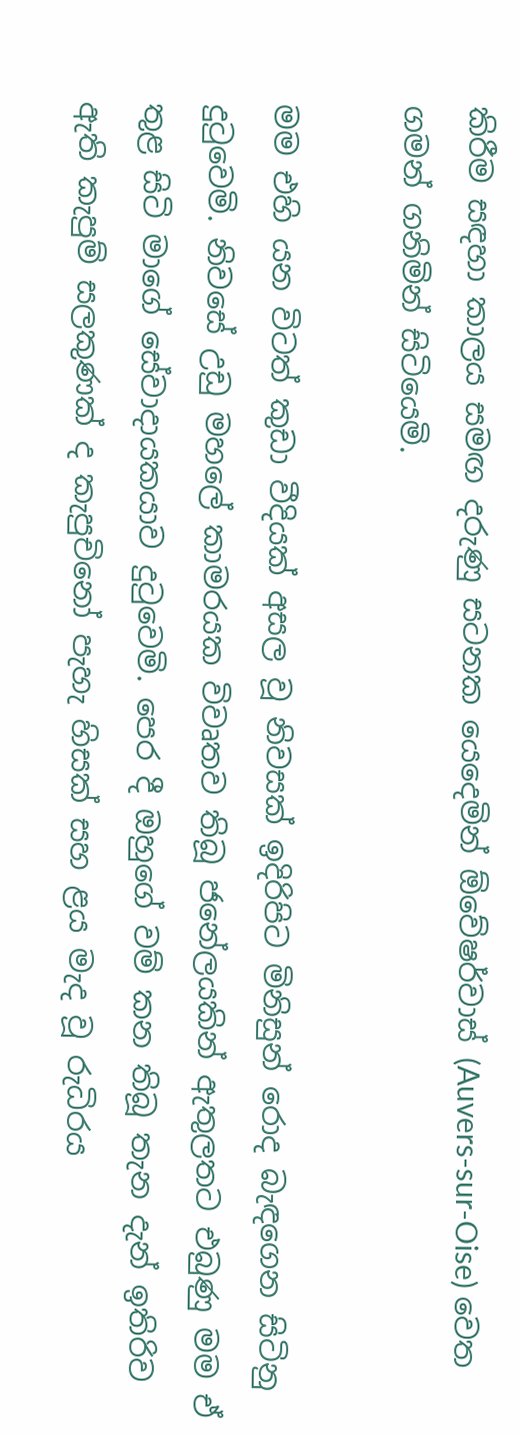කිරීම සඳහා කාලය සමඟ දරුණු සටනක යෙදෙමින් ඕවේෂර්වාස් (Auvers-sur-Oise) වෙත ගමන් ගනිමින් සිටියෙමි.

මම එහි යන විටත් කුඩා වීදියක් අසල වූ නිවසක් ඉදිරිපිට මිනිසුන් රොද බැඳගෙන සිටිනු දුටුවෙමි. නිවසේ උඩු මහලේ කාමරයක විවෘතව තිබූ ජනේලයකින් ඇතුලතට එබුණු මම ඒ තුළ සිටි මාගේ සේවාදායකයාව දුටුවෙමි. පෙර දී ඔහුගේ වම් කන තිබූ තැන දැන් ඉතිරිව ඇති කැපුම් සලකුණක් ද කැපුචිනෝ පැහැ හිසක් සහ ළය මැද වූ රුධිරය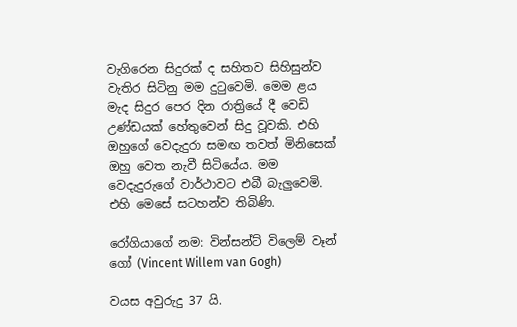වැගිරෙන සිදුරක් ද සහිතව සිහිසුන්ව වැතිර සිටිනු මම දුටුවෙමි. මෙම ළය මැද සිදුර පෙර දින රාත්‍රියේ දී වෙඩි උණ්ඩයක් හේතුවෙන් සිදු වූවකි. එහි ඔහුගේ වෙදැදුරා සමඟ තවත් මිනිසෙක් ඔහු වෙත නැවී සිටියේය. මම වෙදැදුරුගේ වාර්ථාවට එබී බැලුවෙමි. එහි මෙසේ සටහන්ව තිබිණි.

රෝගියාගේ නම: වින්සන්ට් විලෙම් වෑන් ගෝ (Vincent Willem van Gogh)

වයස අවුරුදු 37 යි.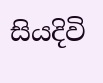සියදිවි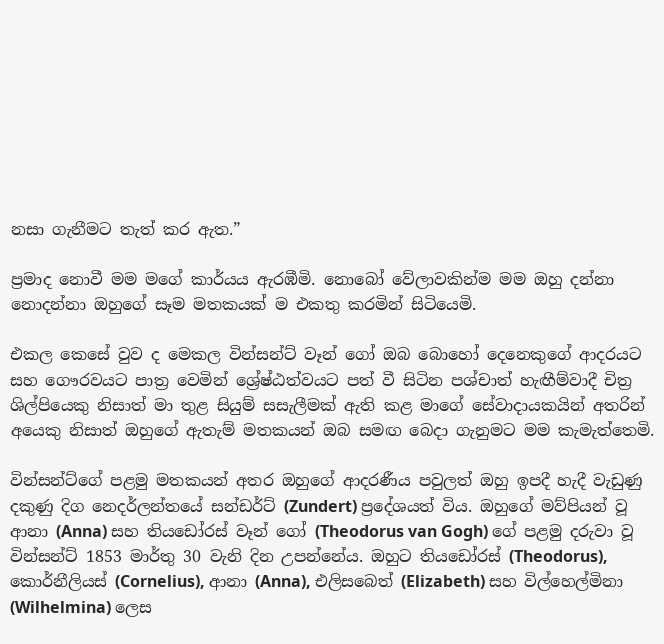නසා ගැනීමට තැත් කර ඇත.”

ප්‍රමාද නොවී මම මගේ කාර්යය ඇරඹීමි. නොබෝ වේලාවකින්ම මම ඔහු දන්නා නොදන්නා ඔහුගේ සෑම මතකයක් ම එකතු කරමින් සිටියෙමි.

එකල කෙසේ වුව ද මෙකල වින්සන්ට් වෑන් ගෝ ඔබ බොහෝ දෙනෙකුගේ ආදරයට සහ ගෞරවයට පාත්‍ර වෙමින් ශ්‍රේෂ්ඨත්වයට පත් වී සිටින පශ්චාත් හැඟීම්වාදී චිත්‍ර ශිල්පියෙකු නිසාත් මා තුළ සියුම් සසැලීමක් ඇති කළ මාගේ සේවාදායකයින් අතරින් අයෙකු නිසාත් ඔහුගේ ඇතැම් මතකයන් ඔබ සමඟ බෙදා ගැනුමට මම කැමැත්තෙමි.

වින්සන්ට්ගේ පළමු මතකයන් අතර ඔහුගේ ආදරණීය පවුලත් ඔහු ඉපදී හැදී වැඩුණු දකුණු දිග නෙදර්ලන්තයේ සන්ඩර්ට් (Zundert) ප්‍රදේශයත් විය. ඔහුගේ මව්පියන් වූ ආනා (Anna) සහ තියඩෝරස් වෑන් ගෝ (Theodorus van Gogh) ගේ පළමු දරුවා වූ වින්සන්ට් 1853 මාර්තු 30 වැනි දින උපන්නේය. ඔහුට තියඩෝරස් (Theodorus), කොර්නීලියස් (Cornelius), ආනා (Anna), එලිසබෙත් (Elizabeth) සහ විල්හෙල්මිනා (Wilhelmina) ලෙස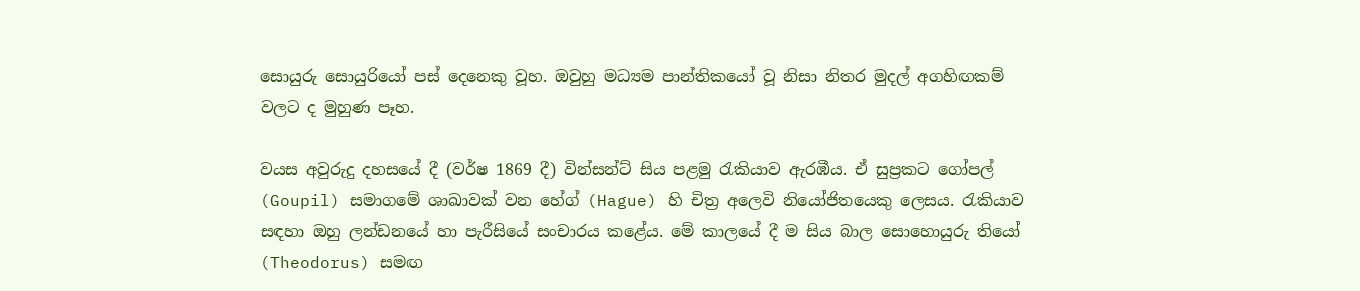සොයුරු සොයුරියෝ පස් දෙනෙකු වූහ. ඔවුහු මධ්‍යම පාන්තිකයෝ වූ නිසා නිතර මුදල් අගහිඟකම් වලට ද මුහුණ පෑහ.

වයස අවුරුදු දහසයේ දී (වර්ෂ 1869 දී) වින්සන්ට් සිය පළමු රැකියාව ඇරඹීය. ඒ සුප්‍රකට ගෝපල් (Goupil) සමාගමේ ශාඛාවක් වන හේග් (Hague) හි චිත්‍ර අලෙවි නියෝජිතයෙකු ලෙසය. රැකියාව සඳහා ඔහු ලන්ඩනයේ හා පැරීසියේ සංචාරය කළේය. මේ කාලයේ දී ම සිය බාල සොහොයුරු තියෝ (Theodorus) සමඟ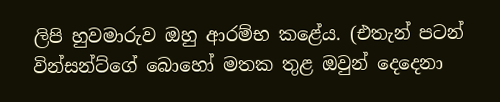ලිපි හුවමාරුව ඔහු ආරම්භ කළේය. (එතැන් පටන් වින්සන්ට්ගේ බොහෝ මතක තුළ ඔවුන් දෙදෙනා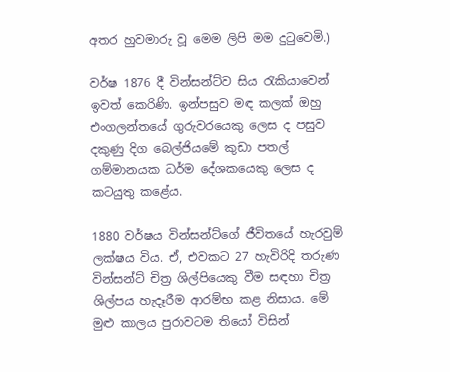අතර හුවමාරු වූ මෙම ලිපි මම දුටුවෙමි.)

වර්ෂ 1876 දී වින්සන්ට්ව සිය රැකියාවෙන් ඉවත් කෙරිණි. ඉන්පසුව මඳ කලක් ඔහු එංගලන්තයේ ගුරුවරයෙකු ලෙස ද පසුව දකුණු දිග බෙල්ජියමේ කුඩා පතල් ගම්මානයක ධර්ම දේශකයෙකු ලෙස ද කටයුතු කළේය.

1880 වර්ෂය වින්සන්ට්ගේ ජීවිතයේ හැරවුම් ලක්ෂය විය. ඒ, එවකට 27 හැවිරිදි තරුණ වින්සන්ට් චිත්‍ර ශිල්පියෙකු වීම සඳහා චිත්‍ර ශිල්පය හැදෑරීම ආරම්භ කළ නිසාය. මේ මුළු කාලය පුරාවටම තියෝ විසින්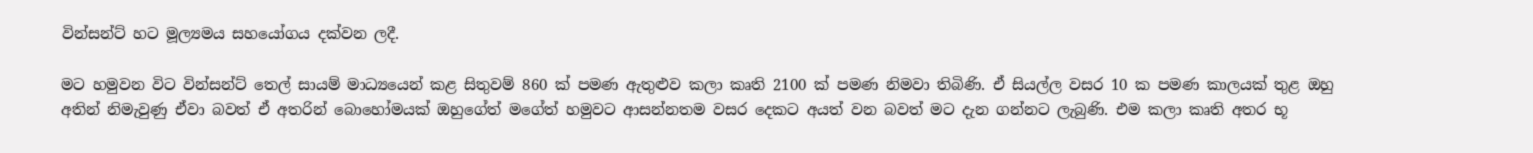වින්සන්ට් හට මූල්‍යමය සහයෝගය දක්වන ලදී.

මට හමුවන විට වින්සන්ට් තෙල් සායම් මාධ්‍යයෙන් කළ සිතුවම් 860 ක් පමණ ඇතුළුව කලා කෘති 2100 ක් පමණ නිමවා තිබිණි. ඒ සියල්ල වසර 10 ක පමණ කාලයක් තුළ ඔහු අතින් නිමැවුණු ඒවා බවත් ඒ අතරින් බොහෝමයක් ඔහුගේත් මගේත් හමුවට ආසන්නතම වසර දෙකට අයත් වන බවත් මට දැන ගන්නට ලැබුණි. එම කලා කෘති අතර භූ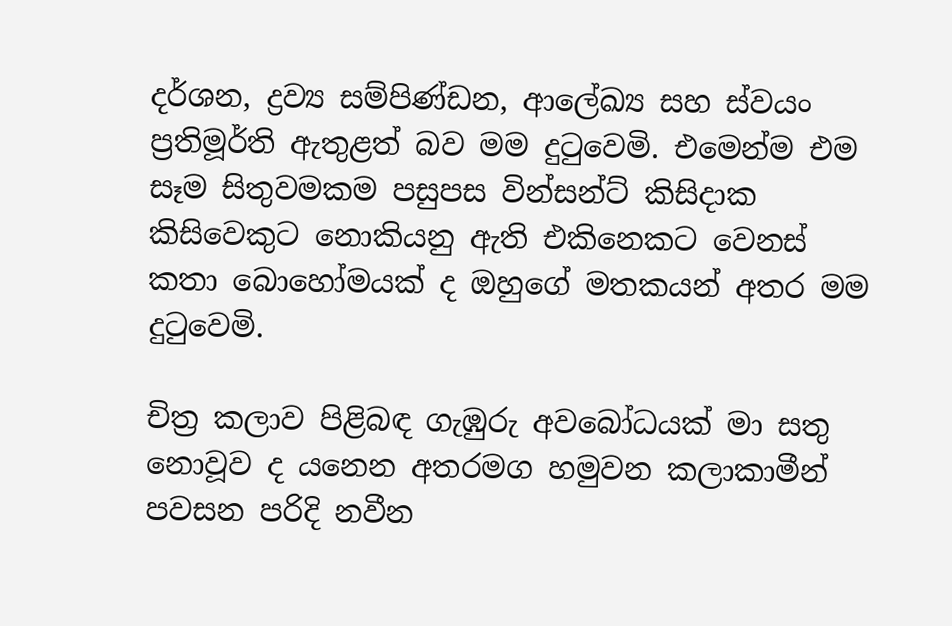දර්ශන, ද්‍රව්‍ය සම්පිණ්ඩන, ආලේඛ්‍ය සහ ස්වයං ප්‍රතිමූර්ති ඇතුළත් බව මම දුටුවෙමි. එමෙන්ම එම සෑම සිතුවමකම පසුපස වින්සන්ට් කිසිදාක කිසිවෙකුට නොකියනු ඇති එකිනෙකට වෙනස් කතා බොහෝමයක් ද ඔහුගේ මතකයන් අතර මම දුටුවෙමි.

චිත්‍ර කලාව පිළිබඳ ගැඹුරු අවබෝධයක් මා සතු නොවූව ද යනෙන අතරමග හමුවන කලාකාමීන් පවසන පරිදි නවීන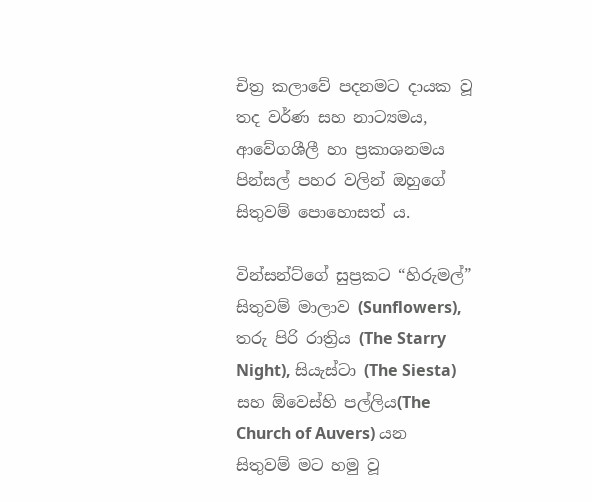චිත්‍ර කලාවේ පදනමට දායක වූ තද වර්ණ සහ නාට්‍යමය, ආවේගශීලී හා ප්‍රකාශනමය පින්සල් පහර වලින් ඔහුගේ සිතුවම් පොහොසත් ය.

වින්සන්ට්ගේ සුප්‍රකට “හිරුමල්” සිතුවම් මාලාව (Sunflowers), තරු පිරි රාත්‍රිය (The Starry Night), සියැස්ටා (The Siesta) සහ ඕවෙස්හි පල්ලිය(The Church of Auvers) යන සිතුවම් මට හමු වූ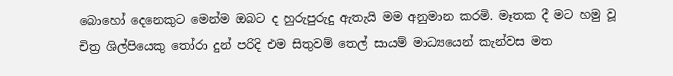බොහෝ දෙනෙකුට මෙන්ම ඔබට ද හුරුපුරුදු ඇතැයි මම අනුමාන කරමි. මෑතක දී මට හමු වූ චිත්‍ර ශිල්පියෙකු තෝරා දුන් පරිදි එම සිතුවම් තෙල් සායම් මාධ්‍යයෙන් කැන්වස මත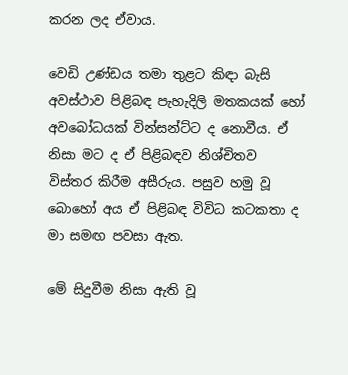කරන ලද ඒවාය.

වෙඩි උණ්ඩය තමා තුළට කිඳා බැසි අවස්ථාව පිළිබඳ පැහැදිලි මතකයක් හෝ අවබෝධයක් වින්සන්ට්ට ද නොවීය. ඒ නිසා මට ද ඒ පිළිබඳව නිශ්චිතව විස්‍තර කිරීම අසීරුය. පසුව හමු වූ බොහෝ අය ඒ පිළිබඳ විවිධ කටකතා ද මා සමඟ පවසා ඇත.

මේ සිදුවීම නිසා ඇති වූ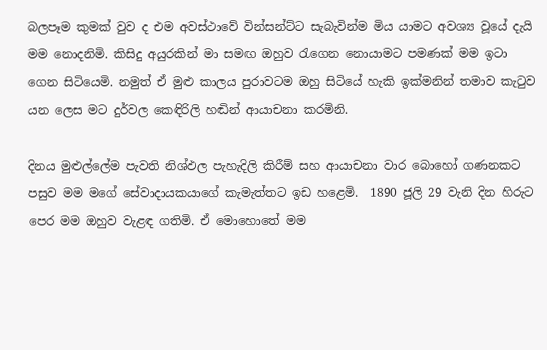බලපෑම කුමක් වුව ද එම අවස්ථාවේ වින්සන්ට්ට සැබැවින්ම මිය යාමට අවශ්‍ය වූයේ දැයි මම නොදනිමි. කිසිදු අයුරකින් මා සමඟ ඔහුව රැගෙන නොයාමට පමණක් මම ඉටා ගෙන සිටියෙමි. නමුත් ඒ මුළු කාලය පුරාවටම ඔහු සිටියේ හැකි ඉක්මනින් තමාව කැටුව යන ලෙස මට දුර්වල කෙඳිරිලි හඬින් ආයාචනා කරමිනි.

දිනය මුළුල්ලේම පැවති නිශ්ඵල පැහැදිලි කිරීම් සහ ආයාචනා වාර බොහෝ ගණනකට පසුව මම මගේ සේවාදායකයාගේ කැමැත්තට ඉඩ හළෙමි.  1890 ජූලි 29 වැනි දින හිරුට පෙර මම ඔහුව වැළඳ ගතිමි. ඒ මොහොතේ මම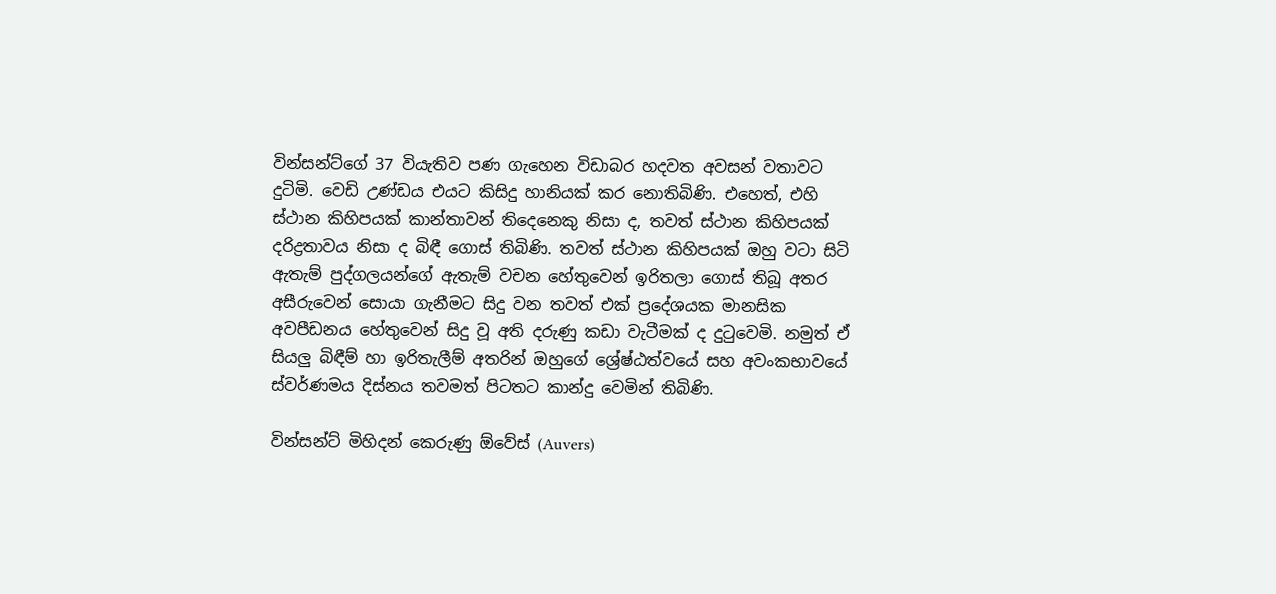වින්සන්ට්ගේ 37 වියැතිව පණ ගැහෙන විඩාබර හදවත අවසන් වතාවට දුටිමි. වෙඩි උණ්ඩය එයට කිසිදු හානියක් කර නොතිබිණි. එහෙත්, එහි ස්ථාන කිහිපයක් කාන්තාවන් තිදෙනෙකු නිසා ද, තවත් ස්ථාන කිහිපයක් දරිද්‍රතාවය නිසා ද බිඳී ගොස් තිබිණි. තවත් ස්ථාන කිහිපයක් ඔහු වටා සිටි ඇතැම් පුද්ගලයන්ගේ ඇතැම් වචන හේතුවෙන් ඉරිතලා ගොස් තිබූ අතර අසීරුවෙන් සොයා ගැනීමට සිදු වන තවත් එක් ප්‍රදේශයක මානසික අවපීඩනය හේතුවෙන් සිදු වූ අති දරුණු කඩා වැටීමක් ද දුටුවෙමි. නමුත් ඒ සියලු බිඳීම් හා ඉරිතැලීම් අතරින් ඔහුගේ ශ්‍රේෂ්ඨත්වයේ සහ අවංකභාවයේ ස්වර්ණමය දිස්නය තවමත් පිටතට කාන්දු වෙමින් තිබිණි.

වින්සන්ට් මිහිදන් කෙරුණු ඕවේස් (Auvers)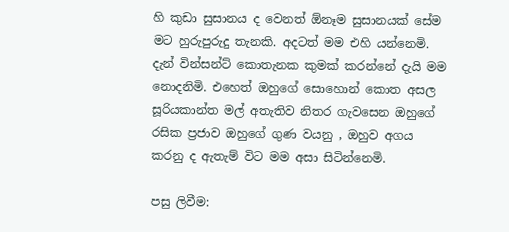හි කුඩා සුසානය ද වෙනත් ඕනෑම සුසානයක් සේම මට හුරුපුරුදු තැනකි. අදටත් මම එහි යන්නෙමි. දැන් වින්සන්ට් කොතැනක කුමක් කරන්නේ දැයි මම නොදනිමි. එහෙත් ඔහුගේ සොහොන් කොත අසල සූරියකාන්ත මල් අතැතිව නිතර ගැවසෙන ඔහුගේ රසික ප්‍රජාව ඔහුගේ ගුණ වයනු , ඔහුව අගය කරනු ද ඇතැම් විට මම අසා සිටින්නෙමි.

පසු ලිවීම: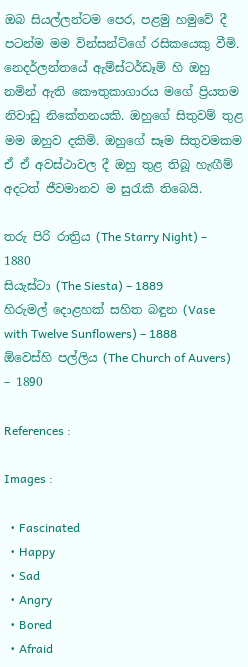ඔබ සියල්ලන්ටම පෙර, පළමු හමුවේ දී පටන්ම මම වින්සන්ට්ගේ රසිකයෙකු වීමි. නෙදර්ලන්තයේ ඇම්ස්ටර්ඩෑම් හි ඔහු නමින් ඇති කෞතුකාගාරය මගේ ප්‍රියතම නිවාඩු නිකේතනයකි. ඔහුගේ සිතුවම් තුළ මම ඔහුව දකිමි. ඔහුගේ සෑම සිතුවමකම ඒ ඒ අවස්ථාවල දී ඔහු තුළ තිබූ හැඟීම් අදටත් ජීවමානව ම සුරැකී තිබෙයි.

තරු පිරි රාත්‍රිය (The Starry Night) – 1880
සියැස්ටා (The Siesta) – 1889
හිරුමල් දොළහක් සහිත බඳුන (Vase with Twelve Sunflowers) – 1888
ඕවෙස්හි පල්ලිය (The Church of Auvers) – 1890

References :

Images :

  • Fascinated
  • Happy
  • Sad
  • Angry
  • Bored
  • Afraid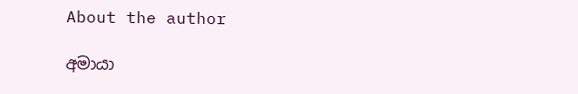About the author

අමායා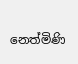නෙත්මිණි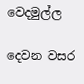වෙදමුල්ල

දෙවන වසර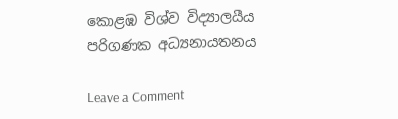කොළඹ විශ්ව විද්‍යාලයීය පරිගණක අධ්‍යනායතනය

Leave a Comment